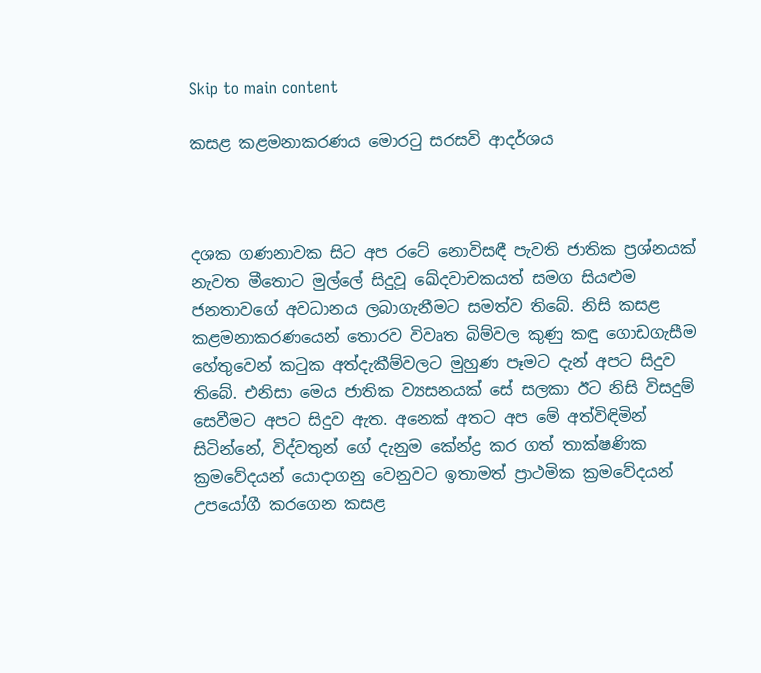Skip to main content

කසළ කළමනාකරණය මොරටු සරසවි ආදර්ශය



දශක ගණනාවක සිට අප රටේ නොවිසඳී පැවති ජාතික ප්‍රශ්නයක් නැවත මීතොට මුල්ලේ සිදුවූ ඛේදවාචකයත් සමග සියළුම ජනතාවගේ අවධානය ලබාගැනීමට සමත්ව තිබේ. නිසි කසළ කළමනාකරණයෙන් තොරව විවෘත බිම්වල කුණු කඳු ගොඩගැසීම හේතුවෙන් කටුක අත්දැකීම්වලට මුහුණ පෑමට දැන් අපට සිදුව තිබේ. එනිසා මෙය ජාතික ව්‍යසනයක් සේ සලකා ඊට නිසි විසදුම් සෙවීමට අපට සිදුව ඇත. අනෙක් අතට අප මේ අත්විඳිමින් සිටින්නේ, විද්වතුන් ගේ දැනුම කේන්ද්‍ර කර ගත් තාක්ෂණික ක්‍රමවේදයන් යොදාගනු වෙනුවට ඉතාමත් ප්‍රාථමික ක්‍රමවේදයන් උපයෝගී කරගෙන කසළ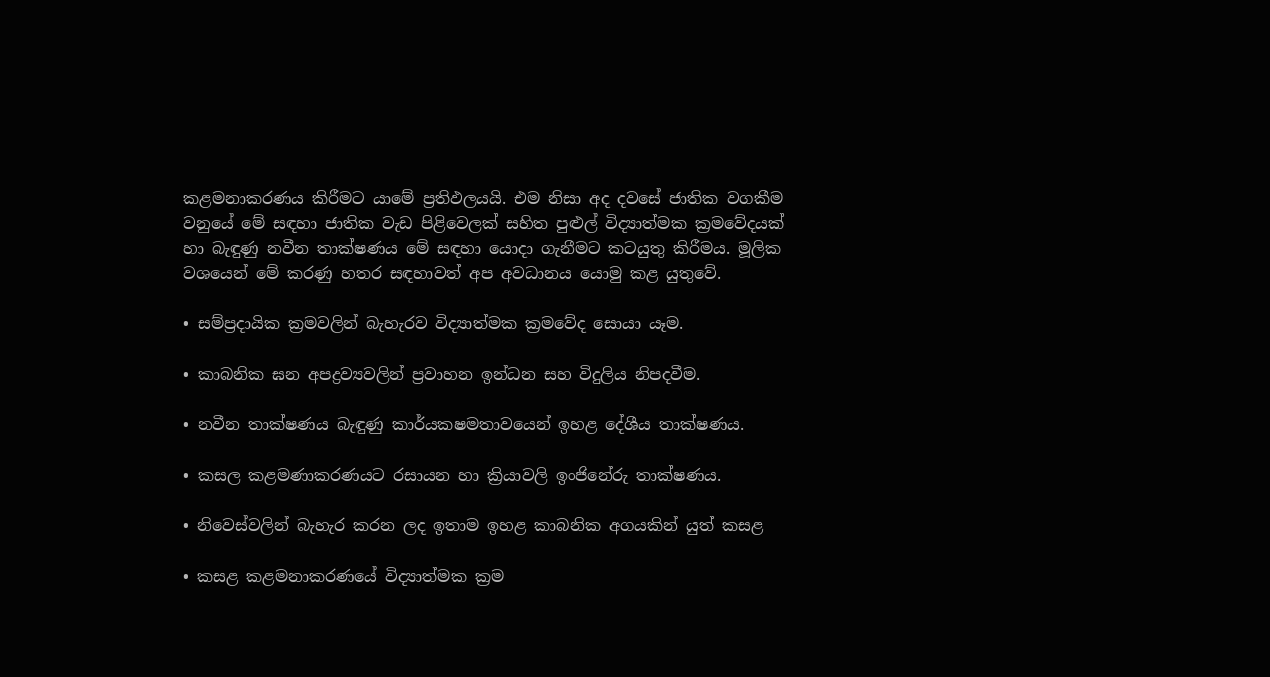කළමනාකරණය කිරීමට යාමේ ප්‍රතිඵලයයි. එම නිසා අද දවසේ ජාතික වගකීම වනුයේ මේ සඳහා ජාතික වැඩ පිළිවෙලක් සහිත පුළුල් විද්‍යාත්මක ක්‍රමවේදයක් හා බැඳුණු නවීන තාක්ෂණය මේ සඳහා යොදා ගැනීමට කටයුතු කිරීමය. මූලික වශයෙන් මේ කරණු හතර සඳහාවත් අප අවධානය යොමු කළ යුතුවේ.

• සම්ප්‍රදායික ක්‍රමවලින් බැහැරව විද්‍යාත්මක ක්‍රමවේද සොයා යෑම.

• කාබනික ඝන අපද්‍රව්‍යවලින් ප්‍රවාහන ඉන්ධන සහ විදුලිය නිපදවීම.

• නවීන තාක්ෂණය බැඳුණු කාර්යක‍ෂමතාවයෙන් ඉහළ දේශීය තාක්ෂණය.

• කසල කළමණාකරණයට රසායන හා ක්‍රියාවලි ඉංජිනේරු තාක්ෂණය.

• නිවෙස්වලින් බැහැර කරන ලද ඉතාම ඉහළ කාබනික අගයකින් යුත් කසළ

• කසළ කළමනාකරණයේ විද්‍යාත්මක ක්‍රම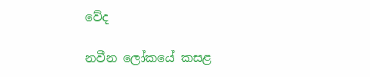වේද

නවීන ලෝකයේ කසළ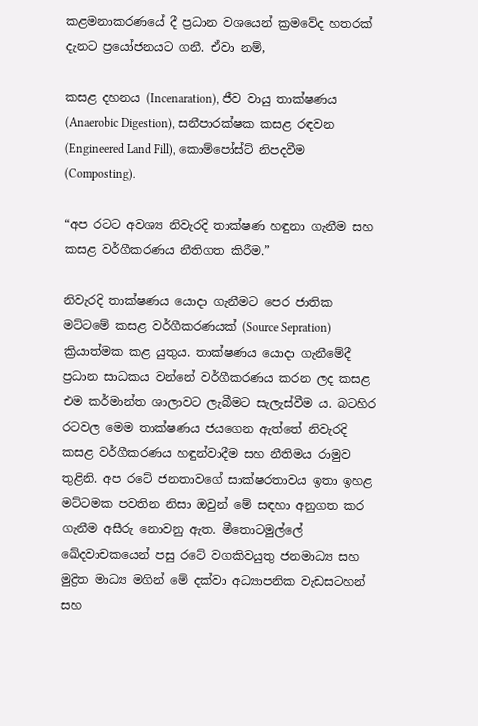කළමනාකරණයේ දී ප්‍රධාන වශයෙන් ක්‍රමවේද හතරක් දැනට ප්‍රයෝජනයට ගනී. ඒවා නම්,

කසළ දහනය (Incenaration), ජීව වායු තාක්ෂණය (Anaerobic Digestion), සනීපාරක්ෂක කසළ රඳවන (Engineered Land Fill), කොම්පෝස්ට් නිපදවීම (Composting).

“අප රටට අවශ්‍ය නිවැරදි තාක්ෂණ හඳුනා ගැනීම සහ කසළ වර්ගීකරණය නීතිගත කිරීම.”

නිවැරදි තාක්ෂණය යොදා ගැනීමට පෙර ජාතික මට්ටමේ කසළ වර්ගීකරණයක් (Source Sepration) ක්‍රියාත්මක කළ යුතුය. තාක්ෂණය යොදා ගැනීමේදී ප්‍රධාන සාධකය වන්නේ වර්ගීකරණය කරන ලද කසළ එම කර්මාන්ත ශාලාවට ලැබීමට සැලැස්වීම ය. බටහිර රටවල මෙම තාක්ෂණය ජයගෙන ඇත්තේ නිවැරදි කසළ වර්ගීකරණය හඳුන්වාදීම සහ නීතිමය රාමුව තුළිනි. අප රටේ ජනතාවගේ සාක්ෂරතාවය ඉතා ඉහළ මට්ටමක පවතින නිසා ඔවුන් මේ සඳහා අනුගත කර ගැනීම අසීරු නොවනු ඇත. මීතොටමුල්ලේ ඛේදවාචකයෙන් පසු රටේ වගකිවයුතු ජනමාධ්‍ය සහ මුද්‍රිත මාධ්‍ය මගින් මේ දක්වා අධ්‍යාපනික වැඩසටහන් සහ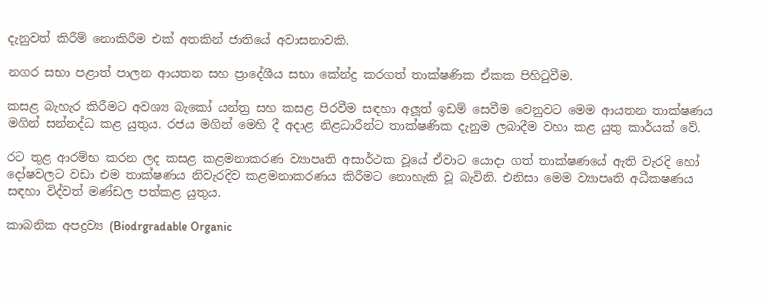දැනුවත් කිරීම් නොකිරීම එක් අතකින් ජාතියේ අවාසනාවකි.

නගර සභා පළාත් පාලන ආයතන සහ ප්‍රාදේශීය සභා කේන්ද්‍ර කරගත් තාක්ෂණික ඒකක පිහිටුවීම.

කසළ බැහැර කිරීමට අවශ්‍ය බැකෝ යන්ත්‍ර සහ කසළ පිරවීම සඳහා අලූත් ඉඩම් සෙවීම වෙනුවට මෙම ආයතන තාක්ෂණය මගින් සන්නද්ධ කළ යුතුය. රජය මගින් මෙහි දී අදාළ නිළධාරීන්ට තාක්ෂණික දැනුම ලබාදීම වහා කළ යුතු කාර්යක් වේ.

රට තුළ ආරම්භ කරන ලද කසළ කළමනාකරණ ව්‍යාපෘති අසාර්ථක වූයේ ඒවාට යොදා ගත් තාක්ෂණයේ ඇති වැරදි හෝ දෝෂවලට වඩා එම තාක්ෂණය නිවැරදිව කළමනාකරණය කිරීමට නොහැකි වූ බැවිනි. එනිසා මෙම ව්‍යාපෘති අධීක‍ෂණය සඳහා විද්වත් මණ්ඩල පත්කළ යුතුය.

කාබනික අපද්‍රව්‍ය (Biodrgradable Organic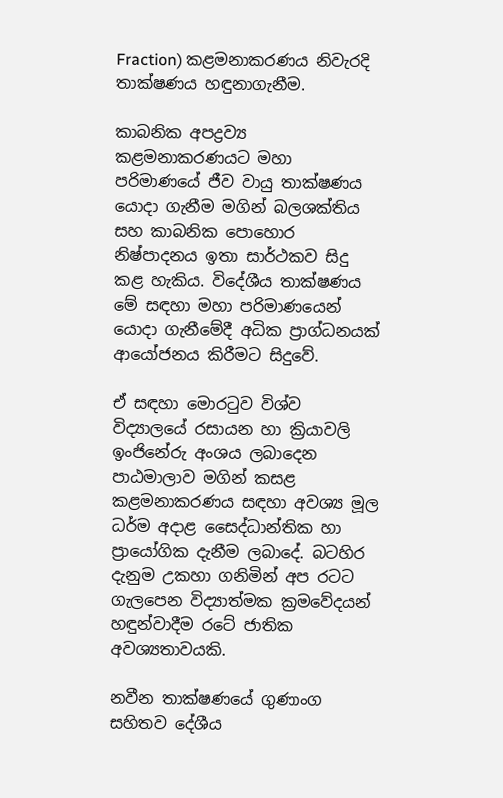Fraction) කළමනාකරණය නිවැරදි තාක්ෂණය හඳුනාගැනීම.

කාබනික අපද්‍රව්‍ය කළමනාකරණයට මහා පරිමාණයේ ජීව වායු තාක්ෂණය යොදා ගැනීම මගින් බලශක්තිය සහ කාබනික පොහොර නිෂ්පාදනය ඉතා සාර්ථකව සිදු කළ හැකිය. විදේශීය තාක්ෂණය මේ සඳහා මහා පරිමාණයෙන් යොදා ගැනීමේදී අධික ප්‍රාග්ධනයක් ආයෝජනය කිරීමට සිදුවේ.

ඒ සඳහා මොරටුව විශ්ව විද්‍යාලයේ රසායන හා ක්‍රියාවලි ඉංජිනේරු අංශය ලබාදෙන පාඨමාලාව මගින් කසළ කළමනාකරණය සඳහා අවශ්‍ය මූල ධර්ම අදාළ සෛද්ධාන්තික හා ප්‍රායෝගික දැනීම ලබාදේ. බටහිර දැනුම උකහා ගනිමින් අප රටට ගැලපෙන විද්‍යාත්මක ක්‍රමවේදයන් හඳුන්වාදීම රටේ ජාතික අවශ්‍යතාවයකි.

නවීන තාක්ෂණයේ ගුණාංග සහිතව දේශීය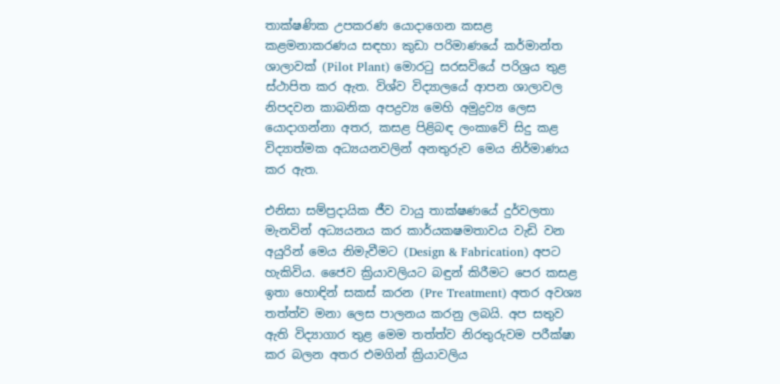තාක්ෂණික උපකරණ යොදාගෙන කසළ කළමනාකරණය සඳහා කුඩා පරිමාණයේ කර්මාන්ත ශාලාවක් (Pilot Plant) මොරටු සරසවියේ පරිශ්‍රය තුළ ස්ථාපිත කර ඇත. විශ්ව විද්‍යාලයේ ආපන ශාලාවල නිපදවන කාබනික අපද්‍රව්‍ය මෙහි අමුද්‍රව්‍ය ලෙස යොදාගන්නා අතර, කසළ පිළිබඳ ලංකාවේ සිදු කළ විද්‍යාත්මක අධ්‍යයනවලින් අනතුරුව මෙය නිර්මාණය කර ඇත.

එනිසා සම්ප්‍රදායික ජීව වායු තාක්ෂණයේ දුර්වලතා මැනවින් අධ්‍යයනය කර කාර්යක‍ෂමතාවය වැඩි වන අයුරින් මෙය නිමැවීමට (Design & Fabrication) අපට හැකිවිය. ජෛව ක්‍රියාවලියට බඳුන් කිරීමට පෙර කසළ ඉතා හොඳින් සකස් කරන (Pre Treatment) අතර අවශ්‍ය තත්ත්ව මනා ලෙස පාලනය කරනු ලබයි. අප සතුව ඇති විද්‍යාගාර තුළ මෙම තත්ත්ව නිරතුරුවම පරීක්ෂා කර බලන අතර එමගින් ක්‍රියාවලිය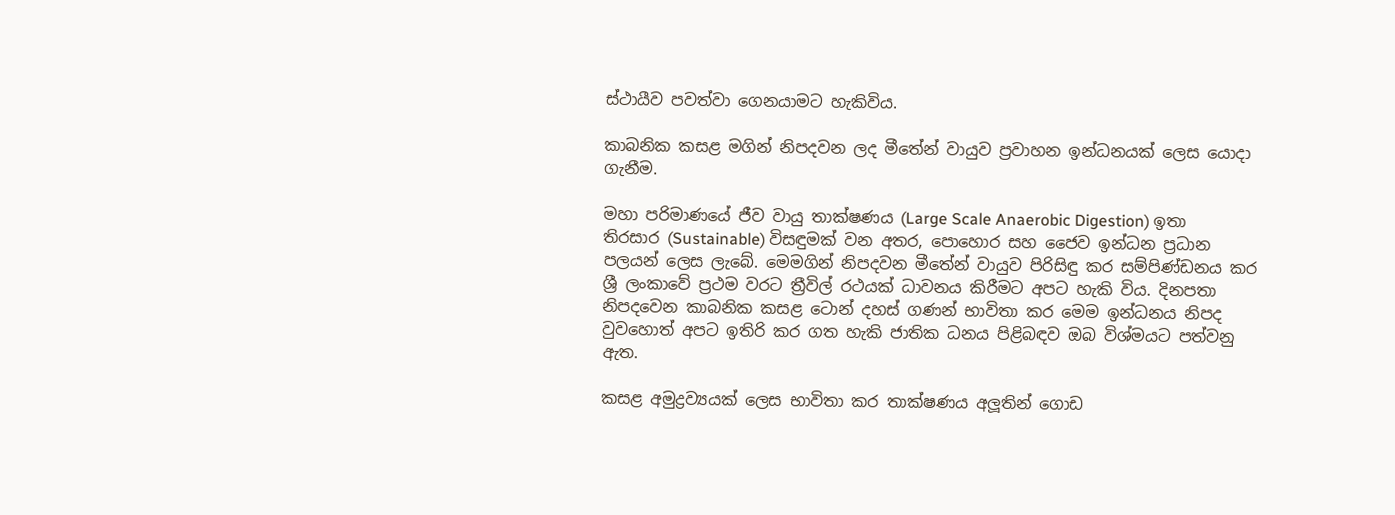ස්ථායීව පවත්වා ගෙනයාමට හැකිවිය.

කාබනික කසළ මගින් නිපදවන ලද මීතේන් වායුව ප්‍රවාහන ඉන්ධනයක් ලෙස යොදා ගැනීම.

මහා පරිමාණයේ ජීව වායු තාක්ෂණය (Large Scale Anaerobic Digestion) ඉතා තිරසාර (Sustainable) විසඳුමක් වන අතර, පොහොර සහ ජෛව ඉන්ධන ප්‍රධාන පලයන් ලෙස ලැබේ. මෙමගින් නිපදවන මීතේන් වායුව පිරිසිඳු කර සම්පිණ්ඩනය කර ශ්‍රී ලංකාවේ ප්‍රථම වරට ත්‍රීවිල් රථයක් ධාවනය කිරීමට අපට හැකි විය. දිනපතා නිපදවෙන කාබනික කසළ ටොන් දහස් ගණන් භාවිතා කර මෙම ඉන්ධනය නිපද වුවහොත් අපට ඉතිරි කර ගත හැකි ජාතික ධනය පිළිබඳව ඔබ විශ්මයට පත්වනු ඇත.

කසළ අමුද්‍රව්‍යයක් ලෙස භාවිතා කර තාක්ෂණය අලූතින් ගොඩ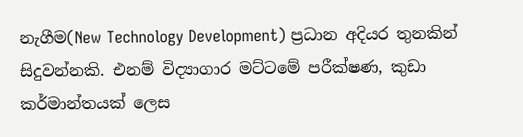නැගීම(New Technology Development) ප්‍රධාන අදියර තුනකින් සිදුවන්නකි. එනම් විද්‍යාගාර මට්ටමේ පරීක්ෂණ, කුඩා කර්මාන්තයක් ලෙස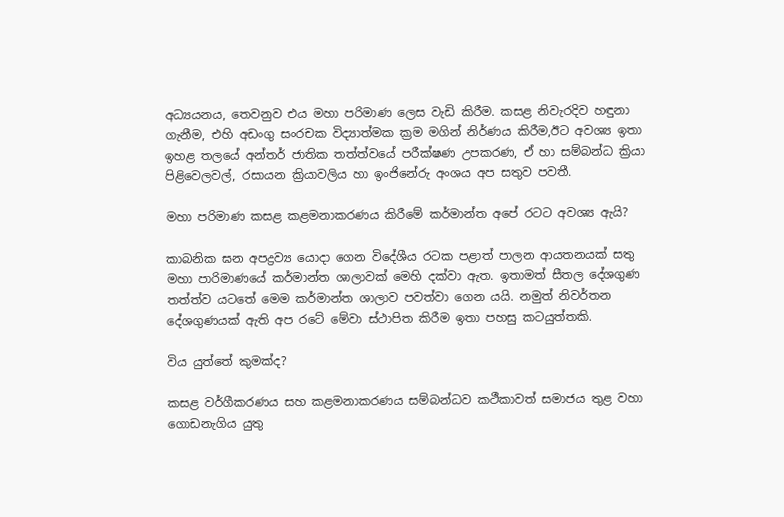අධ්‍යයනය, තෙවනුව එය මහා පරිමාණ ලෙස වැඩි කිරීම. කසළ නිවැරදිව හඳුනා ගැනීම, එහි අඩංගු සංරචක විද්‍යාත්මක ක්‍රම මගින් නිර්ණය කිරීම,ඊට අවශ්‍ය ඉතා ඉහළ තලයේ අන්තර් ජාතික තත්ත්වයේ පරීක්ෂණ උපකරණ, ඒ හා සම්බන්ධ ක්‍රියා පිළිවෙලවල්, රසායන ක්‍රියාවලිය හා ඉංජිනේරු අංශය අප සතුව පවතී.

මහා පරිමාණ කසළ කළමනාකරණය කිරීමේ කර්මාන්ත අපේ රටට අවශ්‍ය ඇයි?

කාබනික ඝන අපද්‍රව්‍ය යොදා ගෙන විදේශීය රටක පළාත් පාලන ආයතනයක් සතු මහා පාරිමාණයේ කර්මාන්ත ශාලාවක් මෙහි දක්වා ඇත. ඉතාමත් සීතල දේශගුණ තත්ත්ව යටතේ මෙම කර්මාන්ත ශාලාව පවත්වා ගෙන යයි. නමුත් නිවර්තන දේශගුණයක් ඇති අප රටේ මේවා ස්ථාපිත කිරීම ඉතා පහසු කටයුත්තකි.

විය යුත්තේ කුමක්ද?

කසළ වර්ගීකරණය සහ කළමනාකරණය සම්බන්ධව කථීකාවත් සමාජය තුළ වහා ගොඩනැගිය යුතු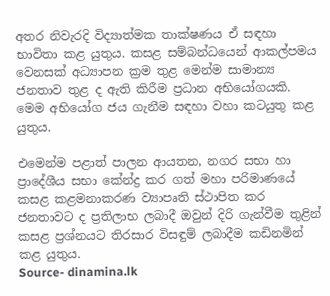අතර නිවැරදි විද්‍යාත්මක තාක්ෂණය ඒ සඳහා භාවිතා කළ යුතුය. කසළ සම්බන්ධයෙන් ආකල්පමය වෙනසක් අධ්‍යාපන ක්‍රම තුළ මෙන්ම සාමාන්‍ය ජනතාව තුළ ද ඇති කිරීම ප්‍රධාන අභියෝගයකි. මෙම අභියෝග ජය ගැනීම සඳහා වහා කටයුතු කළ යුතුය.

එමෙන්ම පළාත් පාලන ආයතන, නගර සභා හා ප්‍රාදේශීය සභා කේන්ද්‍ර කර ගත් මහා පරිමාණයේ කසළ කළමනාකරණ ව්‍යාපෘති ස්ථාපිත කර ජනතාවට ද ප්‍රතිලාභ ලබාදී ඔවුන් දිරි ගැන්වීම තුළින් කසළ ප්‍රශ්නයට තිරසාර විසඳුම් ලබාදීම කඩිනමින් කළ යුතුය.
Source- dinamina.lk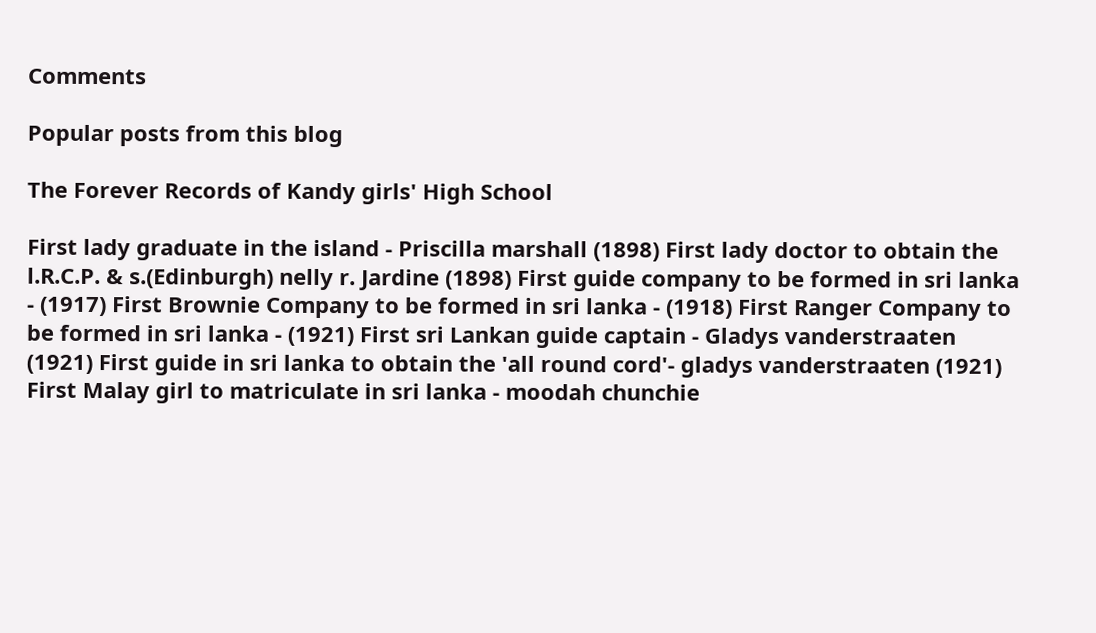Comments

Popular posts from this blog

The Forever Records of Kandy girls' High School

First lady graduate in the island - Priscilla marshall (1898) First lady doctor to obtain the l.R.C.P. & s.(Edinburgh) nelly r. Jardine (1898) First guide company to be formed in sri lanka - (1917) First Brownie Company to be formed in sri lanka - (1918) First Ranger Company to be formed in sri lanka - (1921) First sri Lankan guide captain - Gladys vanderstraaten (1921) First guide in sri lanka to obtain the 'all round cord'- gladys vanderstraaten (1921) First Malay girl to matriculate in sri lanka - moodah chunchie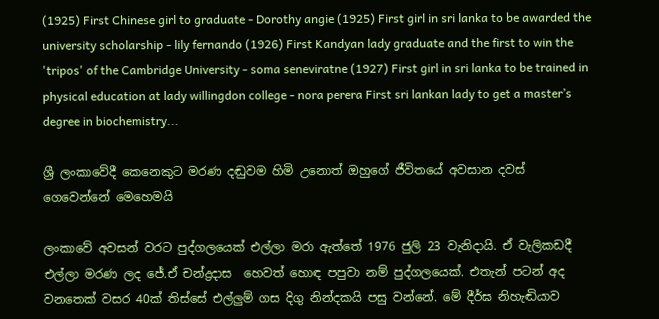(1925) First Chinese girl to graduate - Dorothy angie (1925) First girl in sri lanka to be awarded the university scholarship - lily fernando (1926) First Kandyan lady graduate and the first to win the 'tripos' of the Cambridge University - soma seneviratne (1927) First girl in sri lanka to be trained in physical education at lady willingdon college - nora perera First sri lankan lady to get a master’s degree in biochemistry...

ශ්‍රී ලංකාවේදී කෙනෙකුට මරණ දඬුවම හිමි උනොත් ඔහුගේ ජීවිතයේ අවසාන දවස් ගෙවෙන්නේ මෙහෙමයි

ලංකාවේ අවසන් වරට පුද්ගලයෙක් එල්ලා මරා ඇත්තේ 1976 ජුලි 23 වැනිදායි. ඒ වැලිකඩදී එල්ලා මරණ ලද ජේ.ඒ චන්ද්‍රදාස  හෙවත් හොඳ පපුවා නම් පුද්ගලයෙක්. එතැන් පටන් අද වනතෙක් වසර 40ක් තිස්සේ එල්ලුම් ගස දිගු නින්දකයි පසු වන්නේ. මේ දීර්ඝ නිහැඬියාව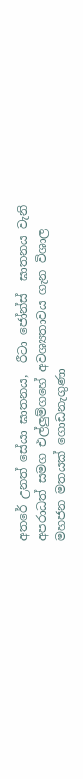අතරේ උනත් සේයා ඝාතනය,  රීටා ජෝන්ස්  ඝාතනය වැනි අපරාධත් සමග එල්ලුම්ගහේ අවශ්‍යතාවය ගැන විශාල මහජන මතයක් ගොඩනැගුණා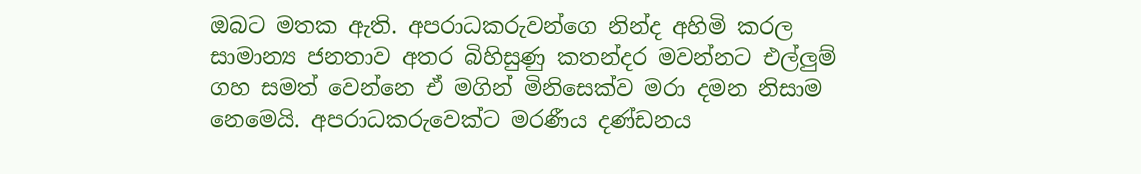ඔබට මතක ඇති. අපරාධකරුවන්ගෙ නින්ද අහිමි කරල සාමාන්‍ය ජනතාව අතර බිහිසුණු කතන්දර මවන්නට එල්ලුම් ගහ සමත් වෙන්නෙ ඒ මගින් මිනිසෙක්ව මරා දමන නිසාම නෙමෙයි. අපරාධකරුවෙක්ට මරණීය දණ්ඩනය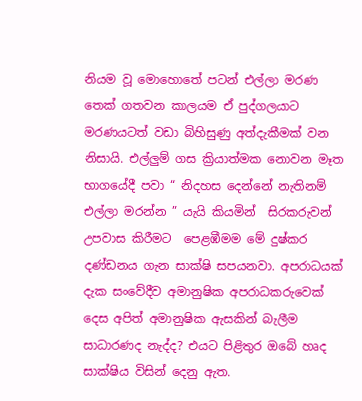නියම වූ මොහොතේ පටන් එල්ලා මරණ තෙක් ගතවන කාලයම ඒ පුද්ගලයාට මරණයටත් වඩා බිහිසුණු අත්දැකීමක් වන නිසායි. එල්ලුම් ගස ක්‍රියාත්මක නොවන මෑත භාගයේදී පවා “ නිදහස දෙන්නේ නැතිනම් එල්ලා මරන්න ” යැයි කියමින්  සිරකරුවන් උපවාස කිරීමට  පෙළඹීමම මේ දුෂ්කර දණ්ඩනය ගැන සාක්ෂි සපයනවා. අපරාධයක් දැක සංවේදීව අමානුෂික අපරාධකරුවෙක් දෙස අපිත් අමානුෂික ඇසකින් බැලීම සාධාරණද නැද්ද? එයට පිළිතුර ඔබේ හෘද සාක්ෂිය විසින් දෙනු ඇත.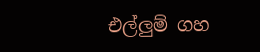එල්ලුම් ගහ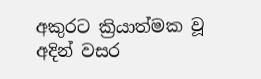අකුරට ක්‍රියාත්මක වූ අදින් වසර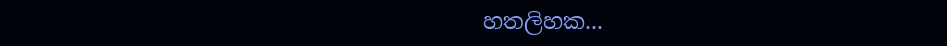හතලිහක...